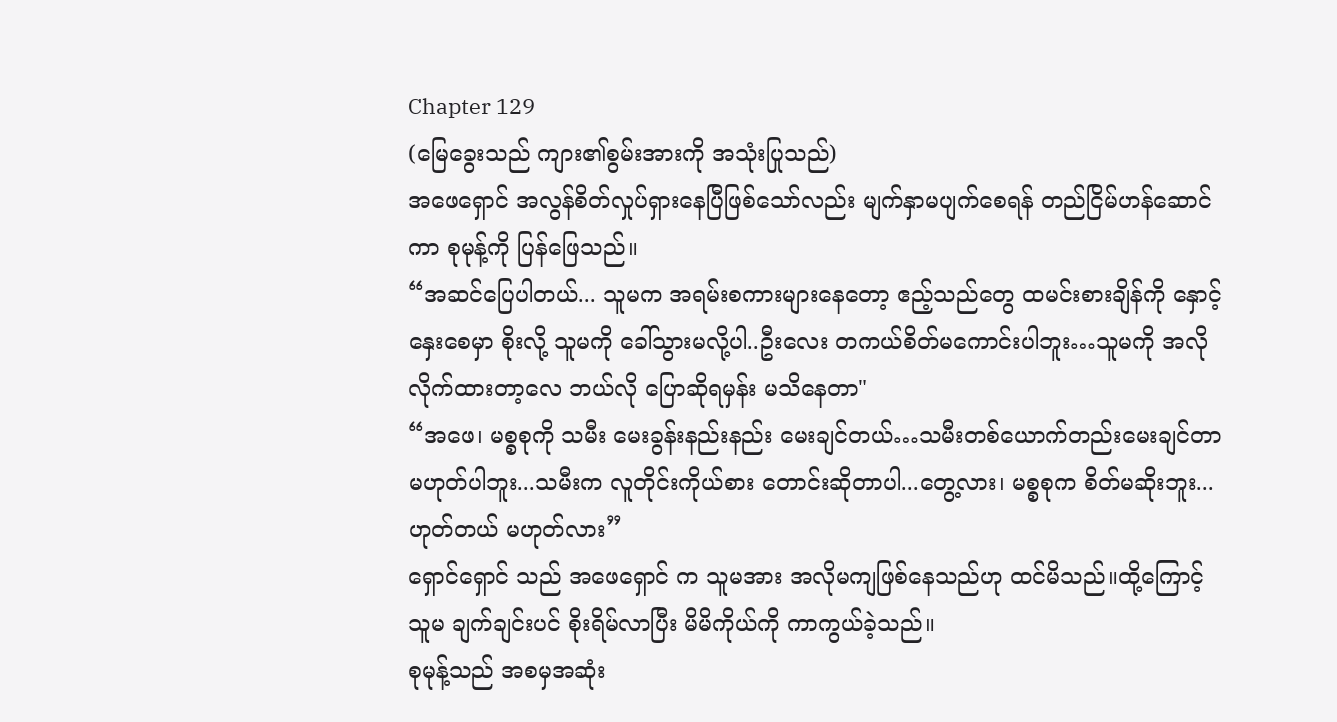Chapter 129
(မြေခွေးသည် ကျား၏စွမ်းအားကို အသုံးပြုသည်)
အဖေရှောင် အလွန်စိတ်လှုပ်ရှားနေပြီဖြစ်သော်လည်း မျက်နှာမပျက်စေရန် တည်ငြိမ်ဟန်ဆောင်ကာ စုမုန့်ကို ပြန်ဖြေသည်။
“အဆင်ပြေပါတယ်... သူမက အရမ်းစကားများနေတော့ ဧည့်သည်တွေ ထမင်းစားချိန်ကို နှောင့်နှေးစေမှာ စိုးလို့ သူမကို ခေါ်သွားမလို့ပါ..ဦးလေး တကယ်စိတ်မကောင်းပါဘူး…သူမကို အလိုလိုက်ထားတာ့လေ ဘယ်လို ပြောဆိုရမှန်း မသိနေတာ"
“အဖေ၊ မစ္စစုကို သမီး မေးခွန်းနည်းနည်း မေးချင်တယ်…သမီးတစ်ယောက်တည်းမေးချင်တာမဟုတ်ပါဘူး...သမီးက လူတိုင်းကိုယ်စား တောင်းဆိုတာပါ...တွေ့လား၊ မစ္စစုက စိတ်မဆိုးဘူး... ဟုတ်တယ် မဟုတ်လား”
ရှောင်ရှောင် သည် အဖေရှောင် က သူမအား အလိုမကျဖြစ်နေသည်ဟု ထင်မိသည်။ထို့ကြောင့် သူမ ချက်ချင်းပင် စိုးရိမ်လာပြီး မိမိကိုယ်ကို ကာကွယ်ခဲ့သည်။
စုမုန့်သည် အစမှအဆုံး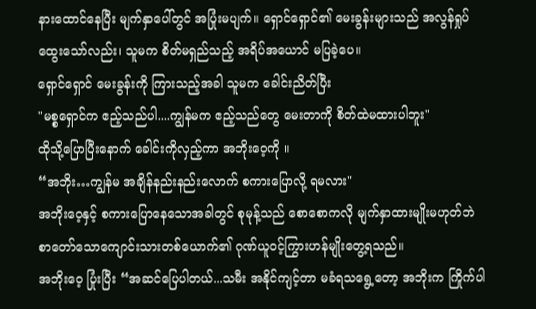နားထောင်နေပြီး မျက်နှာပေါ်တွင် အပြုံးမပျက်။ ရှောင်ရှောင်၏ မေးခွန်းများသည် အလွန်ရှုပ်ထွေးသော်လည်း၊ သူမက စိတ်မရှည်သည့် အရိပ်အယောင် မပြခဲ့ပေ။
ရှောင်ရှောင် မေးခွန်းကို ကြားသည့်အခါ သူမက ခေါင်းညိတ်ပြီး
"မစ္စရှောင်က ဧည့်သည်ပါ....ကျွန်မက ဧည့်သည်တွေ မေးတာကို စိတ်ထဲမထားပါဘူး"
ထိုသို့ပြောပြီးနောက် ခေါင်းကိုလှည့်ကာ အဘိုးဝေ့ကို ။
“အဘိုး…ကျွန်မ အချိန်နည်းနည်းလောက် စကားပြောလို့ ရမလား"
အဘိုးဝေ့နှင့် စကားပြောနေသောအခါတွင် စုမုန့်သည် စောစောကလို မျက်နှာထားမျိုးမဟုတ်ဘဲ စာတော်သောကျောင်းသားတစ်ယောက်၏ ဂုဏ်ယူဝင့်ကြွားဟန်မျိုးတွေ့ရသည်။
အဘိုးဝေ့ ပြုံးပြီး “အဆင်ပြေပါတယ်...သမီး အနိုင်ကျင့်တာ မခံရသရွေ့တော့ အဘိုးက ကြိုက်ပါ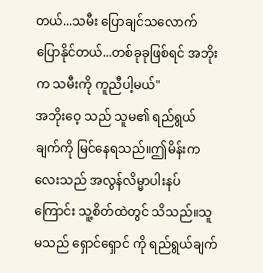တယ်...သမီး ပြောချင်သလောက် ပြောနိုင်တယ်...တစ်ခုခုဖြစ်ရင် အဘိုးက သမီးကို ကူညီပါ့မယ်"
အဘိုးဝေ့ သည် သူမ၏ ရည်ရွယ်ချက်ကို မြင်နေရသည်။ဤမိန်းကလေးသည် အလွန်လိမ္မာပါးနပ်ကြောင်း သူ့စိတ်ထဲတွင် သိသည်။သူမသည် ရှောင်ရှောင် ကို ရည်ရွယ်ချက်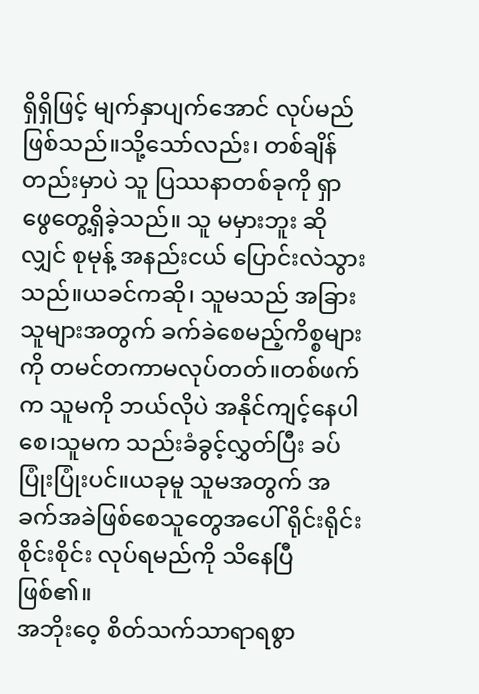ရှိရှိဖြင့် မျက်နှာပျက်အောင် လုပ်မည်ဖြစ်သည်။သို့သော်လည်း၊ တစ်ချိန်တည်းမှာပဲ သူ ပြဿနာတစ်ခုကို ရှာဖွေတွေ့ရှိခဲ့သည်။ သူ မမှားဘူး ဆိုလျှင် စုမုန့် အနည်းငယ် ပြောင်းလဲသွားသည်။ယခင်ကဆို၊ သူမသည် အခြားသူများအတွက် ခက်ခဲစေမည့်ကိစ္စများကို တမင်တကာမလုပ်တတ်။တစ်ဖက်က သူမကို ဘယ်လိုပဲ အနိုင်ကျင့်နေပါစေ၊သူမက သည်းခံခွင့်လွှတ်ပြီး ခပ်ပြုံးပြုံးပင်။ယခုမူ သူမအတွက် အခက်အခဲဖြစ်စေသူတွေအပေါ် ရိုင်းရိုင်းစိုင်းစိုင်း လုပ်ရမည်ကို သိနေပြီဖြစ်၏။
အဘိုးဝေ့ စိတ်သက်သာရာရစွာ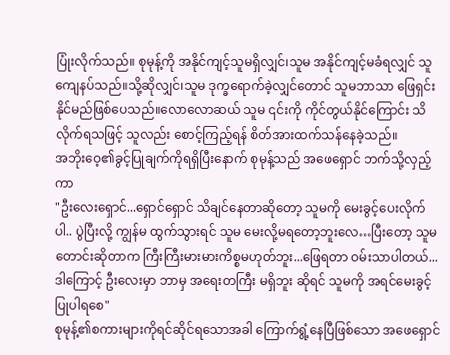ပြုံးလိုက်သည်။ စုမုန့်ကို အနိုင်ကျင့်သူမရှိလျှင်၊သူမ အနိုင်ကျင့်မခံရလျှင် သူ ကျေနပ်သည်။သို့ဆိုလျှင်၊သူမ ဒုက္ခရောက်ခဲ့လျှင်တောင် သူမဘာသာ ဖြေရှင်းနိုင်မည်ဖြစ်ပေသည်။လောလောဆယ် သူမ ၎င်းကို ကိုင်တွယ်နိုင်ကြောင်း သိလိုက်ရသဖြင့် သူလည်း စောင့်ကြည့်ရန် စိတ်အားထက်သန်နေခဲ့သည်။
အဘိုးဝေ့၏ခွင့်ပြုချက်ကိုရရှိပြီးနောက် စုမုန့်သည် အဖေရှောင် ဘက်သို့လှည့်ကာ
"ဦးလေးရှောင်...ရှောင်ရှောင် သိချင်နေတာဆိုတော့ သူမကို မေးခွင့်ပေးလိုက်ပါ.. ပွဲပြီးလို့ ကျွန်မ ထွက်သွားရင် သူမ မေးလို့မရတော့ဘူးလေ…ပြီးတော့ သူမ တောင်းဆိုတာက ကြီးကြီးမားမားကိစ္စမဟုတ်ဘူး...ဖြေရတာ ဝမ်းသာပါတယ်...ဒါကြောင့် ဦးလေးမှာ ဘာမှ အရေးတကြီး မရှိဘူး ဆိုရင် သူမကို အရင်မေးခွင့်ပြုပါရစေ"
စုမုန့်၏စကားများကိုရင်ဆိုင်ရသောအခါ ကြောက်ရွံ့နေပြီဖြစ်သော အဖေရှောင်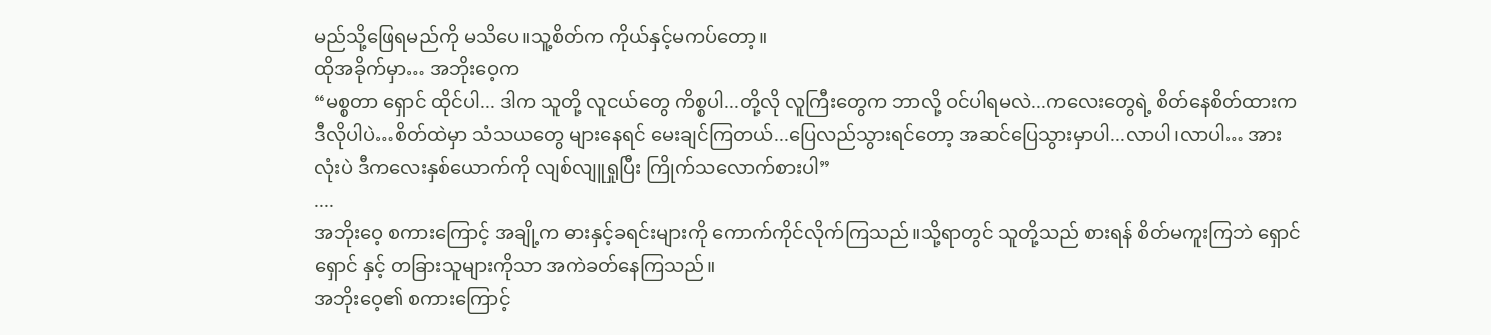မည်သို့ဖြေရမည်ကို မသိပေ။သူ့စိတ်က ကိုယ်နှင့်မကပ်တော့။
ထိုအခိုက်မှာ… အဘိုးဝေ့က
“မစ္စတာ ရှောင် ထိုင်ပါ... ဒါက သူတို့ လူငယ်တွေ ကိစ္စပါ...တို့လို လူကြီးတွေက ဘာလို့ ဝင်ပါရမလဲ...ကလေးတွေရဲ့ စိတ်နေစိတ်ထားက ဒီလိုပါပဲ…စိတ်ထဲမှာ သံသယတွေ များနေရင် မေးချင်ကြတယ်...ပြေလည်သွားရင်တော့ အဆင်ပြေသွားမှာပါ...လာပါ၊လာပါ… အားလုံးပဲ ဒီကလေးနှစ်ယောက်ကို လျစ်လျူရှုပြီး ကြိုက်သလောက်စားပါ”
....
အဘိုးဝေ့ စကားကြောင့် အချို့က ဓားနှင့်ခရင်းများကို ကောက်ကိုင်လိုက်ကြသည်။သို့ရာတွင် သူတို့သည် စားရန် စိတ်မကူးကြဘဲ ရှောင်ရှောင် နှင့် တခြားသူများကိုသာ အကဲခတ်နေကြသည်။
အဘိုးဝေ့၏ စကားကြောင့်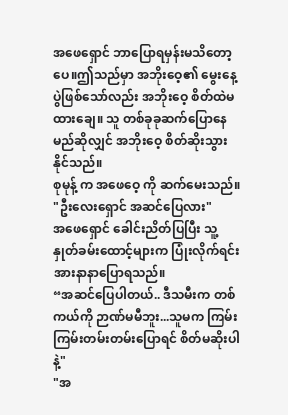အဖေရှောင် ဘာပြောရမှန်းမသိတော့ပေ။ဤသည်မှာ အဘိုးဝေ့၏ မွေးနေ့ပွဲဖြစ်သော်လည်း အဘိုးဝေ့ စိတ်ထဲမထားချေ။ သူ တစ်ခုခုဆက်ပြောနေမည်ဆိုလျှင် အဘိုးဝေ့ စိတ်ဆိုးသွားနိုင်သည်။
စုမုန့် က အဖေဝေ့ ကို ဆက်မေးသည်။ "ဦးလေးရှောင် အဆင်ပြေလား"
အဖေရှောင် ခေါင်းညိတ်ပြပြီး သူ့နှုတ်ခမ်းထောင့်များက ပြုံးလိုက်ရင်း အားနာနာပြောရသည်။
“အဆင်ပြေပါတယ်.. ဒီသမီးက တစ်ကယ်ကို ဉာဏ်မမီဘူး...သူမက ကြမ်းကြမ်းတမ်းတမ်းပြောရင် စိတ်မဆိုးပါနဲ့"
"အ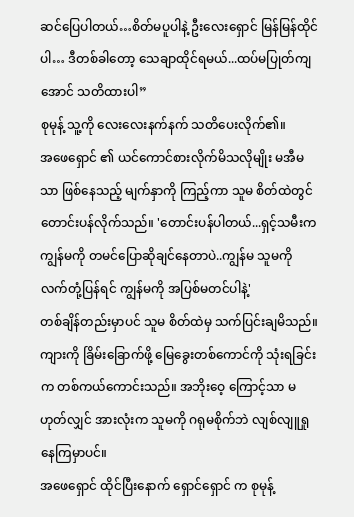ဆင်ပြေပါတယ်…စိတ်မပူပါနဲ့ ဦးလေးရှောင် မြန်မြန်ထိုင်ပါ… ဒီတစ်ခါတော့ သေချာထိုင်ရမယ်...ထပ်မပြုတ်ကျအောင် သတိထားပါ”
စုမုန့် သူ့ကို လေးလေးနက်နက် သတိပေးလိုက်၏။
အဖေရှောင် ၏ ယင်ကောင်စားလိုက်မိသလိုမျိုး မအီမသာ ဖြစ်နေသည့် မျက်နှာကို ကြည့်ကာ သူမ စိတ်ထဲတွင် တောင်းပန်လိုက်သည်။ 'တောင်းပန်ပါတယ်...ရှင့်သမီးက ကျွန်မကို တမင်ပြောဆိုချင်နေတာပဲ..ကျွန်မ သူမကို လက်တုံ့ပြန်ရင် ကျွန်မကို အပြစ်မတင်ပါနဲ့'
တစ်ချိန်တည်းမှာပင် သူမ စိတ်ထဲမှ သက်ပြင်းချမိသည်။ ကျားကို ခြိမ်းခြောက်ဖို့ မြေခွေးတစ်ကောင်ကို သုံးရခြင်းက တစ်ကယ်ကောင်းသည်။ အဘိုးဝေ့ ကြောင့်သာ မဟုတ်လျှင် အားလုံးက သူမကို ဂရုမစိုက်ဘဲ လျစ်လျူရှုနေကြမှာပင်။
အဖေရှောင် ထိုင်ပြီးနောက် ရှောင်ရှောင် က စုမုန့်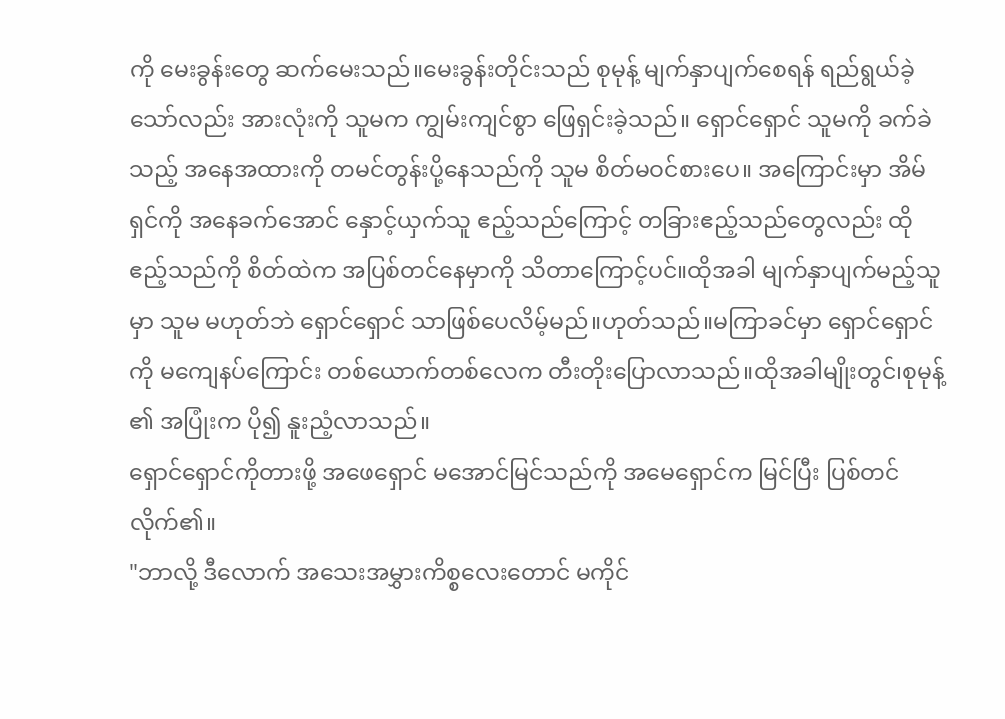ကို မေးခွန်းတွေ ဆက်မေးသည်။မေးခွန်းတိုင်းသည် စုမုန့် မျက်နှာပျက်စေရန် ရည်ရွယ်ခဲ့သော်လည်း အားလုံးကို သူမက ကျွမ်းကျင်စွာ ဖြေရှင်းခဲ့သည်။ ရှောင်ရှောင် သူမကို ခက်ခဲသည့် အနေအထားကို တမင်တွန်းပို့နေသည်ကို သူမ စိတ်မဝင်စားပေ။ အကြောင်းမှာ အိမ်ရှင်ကို အနေခက်အောင် နှောင့်ယှက်သူ ဧည့်သည်ကြောင့် တခြားဧည့်သည်တွေလည်း ထိုဧည့်သည်ကို စိတ်ထဲက အပြစ်တင်နေမှာကို သိတာကြောင့်ပင်။ထိုအခါ မျက်နှာပျက်မည့်သူမှာ သူမ မဟုတ်ဘဲ ရှောင်ရှောင် သာဖြစ်ပေလိမ့်မည်။ဟုတ်သည်။မကြာခင်မှာ ရှောင်ရှောင် ကို မကျေနပ်ကြောင်း တစ်ယောက်တစ်လေက တီးတိုးပြောလာသည်။ထိုအခါမျိုးတွင်၊စုမုန့် ၏ အပြုံးက ပို၍ နူးညံ့လာသည်။
ရှောင်ရှောင်ကိုတားဖို့ အဖေရှောင် မအောင်မြင်သည်ကို အမေရှောင်က မြင်ပြီး ပြစ်တင်လိုက်၏။
"ဘာလို့ ဒီလောက် အသေးအမွှားကိစ္စလေးတောင် မကိုင်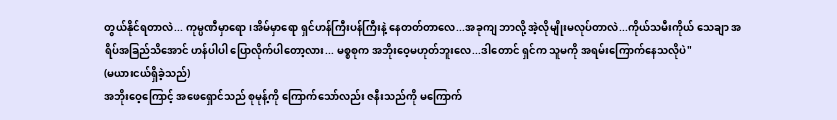တွယ်နိုင်ရတာလဲ... ကုမ္ပဏီမှာရော၊အိမ်မှာရော ရှင်ဟန်ကြီးပန်ကြီးနဲ့ နေတတ်တာလေ...အခုကျ ဘာလို့ အဲ့လိုမျိုးမလုပ်တာလဲ...ကိုယ်သမီးကိုယ် သေချာ အရိပ်အခြည်သိအောင် ဟန်ပါပါ ပြောလိုက်ပါတော့လား... မစ္စစုက အဘိုးဝေ့မဟုတ်ဘူးလေ...ဒါတောင် ရှင်က သူမကို အရမ်းကြောက်နေသလိုပဲ"
(မယားငယ်ရှိခဲ့သည်)
အဘိုးဝေ့ကြောင့် အဖေရှောင်သည် စုမုန့်ကို ကြောက်သော်လည်း ဇနီးသည်ကို မကြောက်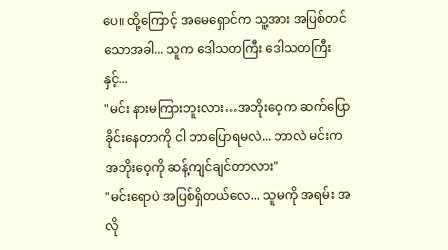ပေ။ ထို့ကြောင့် အမေရှောင်က သူ့အား အပြစ်တင်သောအခါ... သူက ဒေါသတကြီး ဒေါသတကြီးနှင့်...
"မင်း နားမကြားဘူးလား…အဘိုးဝေ့က ဆက်ပြောခိုင်းနေတာကို ငါ ဘာပြောရမလဲ... ဘာလဲ မင်းက အဘိုးဝေ့ကို ဆန့်ကျင်ချင်တာလား"
"မင်းရောပဲ အပြစ်ရှိတယ်လေ... သူမကို အရမ်း အလို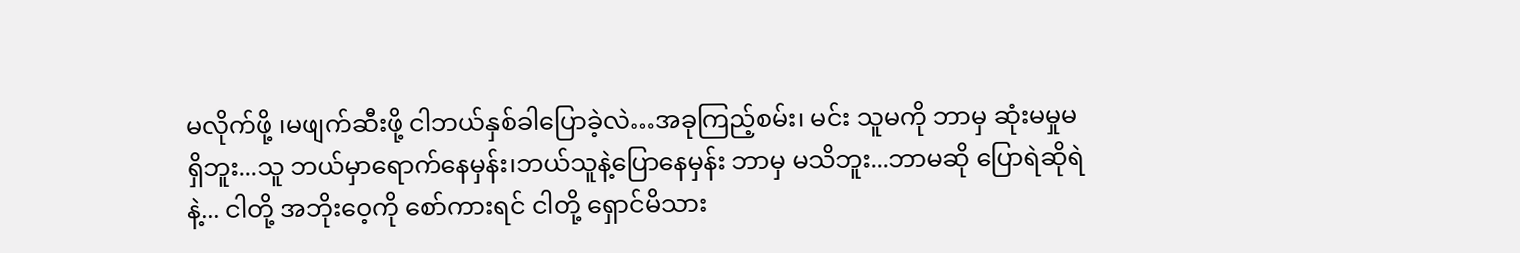မလိုက်ဖို့ ၊မဖျက်ဆီးဖို့ ငါဘယ်နှစ်ခါပြောခဲ့လဲ…အခုကြည့်စမ်း၊ မင်း သူမကို ဘာမှ ဆုံးမမှုမရှိဘူး...သူ ဘယ်မှာရောက်နေမှန်း၊ဘယ်သူနဲ့ပြောနေမှန်း ဘာမှ မသိဘူး...ဘာမဆို ပြောရဲဆိုရဲနဲ့... ငါတို့ အဘိုးဝေ့ကို စော်ကားရင် ငါတို့ ရှောင်မိသား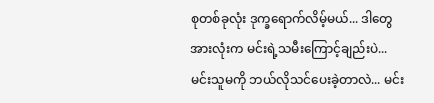စုတစ်ခုလုံး ဒုက္ခရောက်လိမ့်မယ်... ဒါတွေအားလုံးက မင်းရဲ့သမီးကြောင့်ချည်းပဲ...မင်းသူမကို ဘယ်လိုသင်ပေးခဲ့တာလဲ... မင်း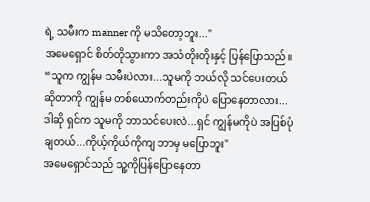ရဲ့ သမီးက manner ကို မသိတော့ဘူး..."
အမေရှောင် စိတ်တိုသွားကာ အသံတိုးတိုးနှင့် ပြန်ပြောသည်။
“သူက ကျွန်မ သမီးပဲလား...သူမကို ဘယ်လို သင်ပေးတယ်ဆိုတာကို ကျွန်မ တစ်ယောက်တည်းကိုပဲ ပြောနေတာလား...ဒါဆို ရှင်က သူမကို ဘာသင်ပေးလဲ...ရှင် ကျွန်မကိုပဲ အပြစ်ပုံချတယ်...ကိုယ့်ကိုယ်ကိုကျ ဘာမှ မပြောဘူး"
အမေရှောင်သည် သူ့ကိုပြန်ပြောနေတာ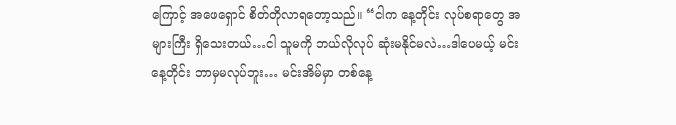ကြောင့် အဖေရှောင် စိတ်တိုလာရတော့သည်။ “ငါက နေ့တိုင်း လုပ်စရာတွေ အများကြီး ရှိသေးတယ်…ငါ သူမကို ဘယ်လိုလုပ် ဆုံးမနိုင်မလဲ…ဒါပေမယ့် မင်း နေ့တိုင်း ဘာမှမလုပ်ဘူး… မင်းအိမ်မှာ တစ်နေ့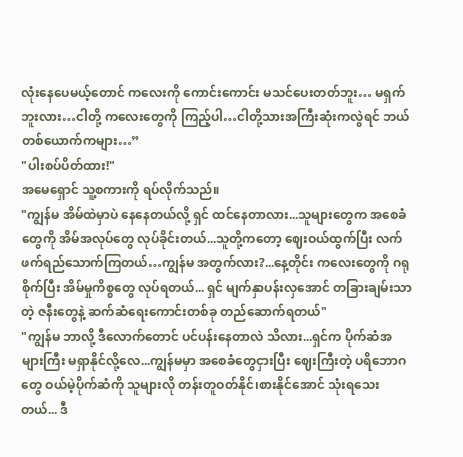လုံးနေပေမယ့်တောင် ကလေးကို ကောင်းကောင်း မသင်ပေးတတ်ဘူး… မရှက်ဘူးလား…ငါတို့ ကလေးတွေကို ကြည့်ပါ…ငါတို့သားအကြီးဆုံးကလွဲရင် ဘယ်တစ်ယောက်ကများ…”
"ပါးစပ်ပိတ်ထား!"
အမေရှောင် သူ့စကားကို ရပ်လိုက်သည်။
"ကျွန်မ အိမ်ထဲမှာပဲ နေနေတယ်လို့ ရှင် ထင်နေတာလား...သူများတွေက အစေခံတွေကို အိမ်အလုပ်တွေ လုပ်ခိုင်းတယ်...သူတို့ကတော့ ဈေးဝယ်ထွက်ပြီး လက်ဖက်ရည်သောက်ကြတယ်…ကျွန်မ အတွက်လား?...နေ့တိုင်း ကလေးတွေကို ဂရုစိုက်ပြီး အိမ်မှုကိစ္စတွေ လုပ်ရတယ်... ရှင် မျက်နှာပန်းလှအောင် တခြားချမ်းသာတဲ့ ဇနီးတွေနဲ့ ဆက်ဆံရေးကောင်းတစ်ခု တည်ဆောက်ရတယ်"
"ကျွန်မ ဘာလို့ ဒီလောက်တောင် ပင်ပန်းနေတာလဲ သိလား...ရှင်က ပိုက်ဆံအများကြီး မရှာနိုင်လို့လေ...ကျွန်မမှာ အစေခံတွေငှားပြီး ဈေးကြီးတဲ့ ပရိဘောဂတွေ ဝယ်မဲ့ပိုက်ဆံကို သူများလို တန်းတူဝတ်နိုင်၊စားနိုင်အောင် သုံးရသေးတယ်... ဒီ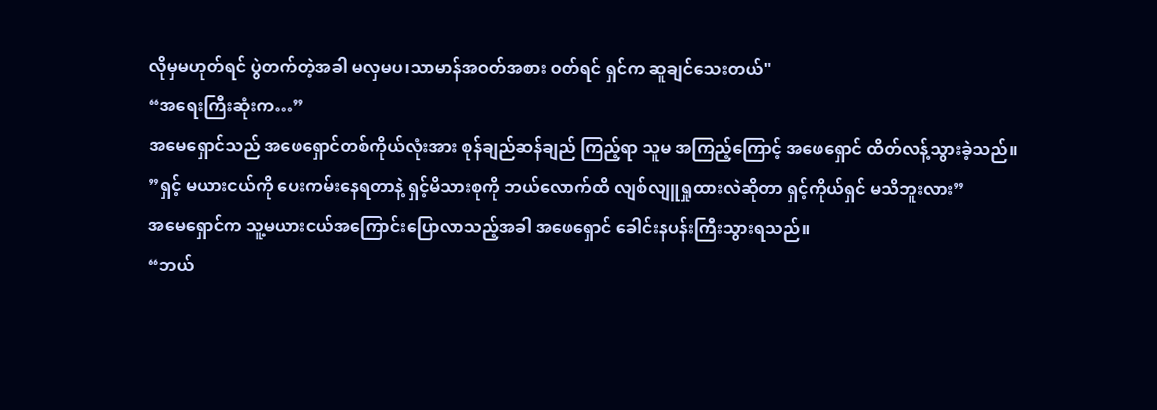လိုမှမဟုတ်ရင် ပွဲတက်တဲ့အခါ မလှမပ၊သာမာန်အဝတ်အစား ဝတ်ရင် ရှင်က ဆူချင်သေးတယ်"
“အရေးကြီးဆုံးက…”
အမေရှောင်သည် အဖေရှောင်တစ်ကိုယ်လုံးအား စုန်ချည်ဆန်ချည် ကြည့်ရာ သူမ အကြည့်ကြောင့် အဖေရှောင် ထိတ်လန့်သွားခဲ့သည်။
”ရှင့် မယားငယ်ကို ပေးကမ်းနေရတာနဲ့ ရှင့်မိသားစုကို ဘယ်လောက်ထိ လျစ်လျူရှုထားလဲဆိုတာ ရှင့်ကိုယ်ရှင် မသိဘူးလား”
အမေရှောင်က သူ့မယားငယ်အကြောင်းပြောလာသည့်အခါ အဖေရှောင် ခေါင်းနပန်းကြီးသွားရသည်။
“ဘယ်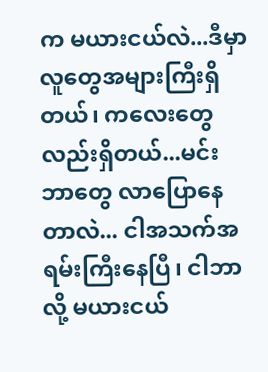က မယားငယ်လဲ...ဒီမှာ လူတွေအများကြီးရှိတယ်၊ ကလေးတွေလည်းရှိတယ်...မင်း ဘာတွေ လာပြောနေတာလဲ... ငါအသက်အရမ်းကြီးနေပြီ၊ ငါဘာလို့ မယားငယ်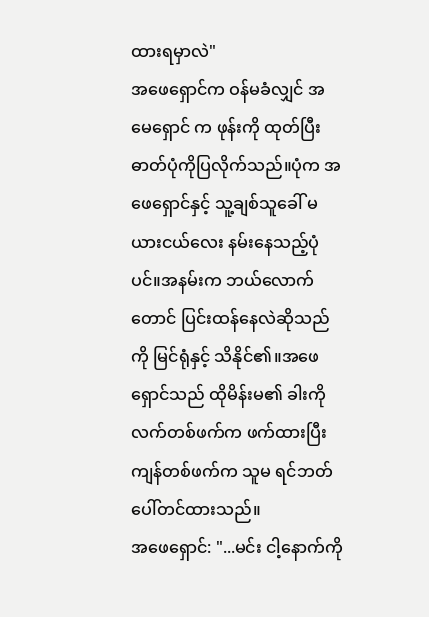ထားရမှာလဲ"
အဖေရှောင်က ဝန်မခံလျှင် အမေရှောင် က ဖုန်းကို ထုတ်ပြီး ဓာတ်ပုံကိုပြလိုက်သည်။ပုံက အဖေရှောင်နှင့် သူ့ချစ်သူခေါ် မယားငယ်လေး နမ်းနေသည့်ပုံပင်။အနမ်းက ဘယ်လောက်တောင် ပြင်းထန်နေလဲဆိုသည်ကို မြင်ရုံနှင့် သိနိုင်၏။အဖေရှောင်သည် ထိုမိန်းမ၏ ခါးကို လက်တစ်ဖက်က ဖက်ထားပြီး ကျန်တစ်ဖက်က သူမ ရင်ဘတ်ပေါ်တင်ထားသည်။
အဖေရှောင်: "...မင်း ငါ့နောက်ကို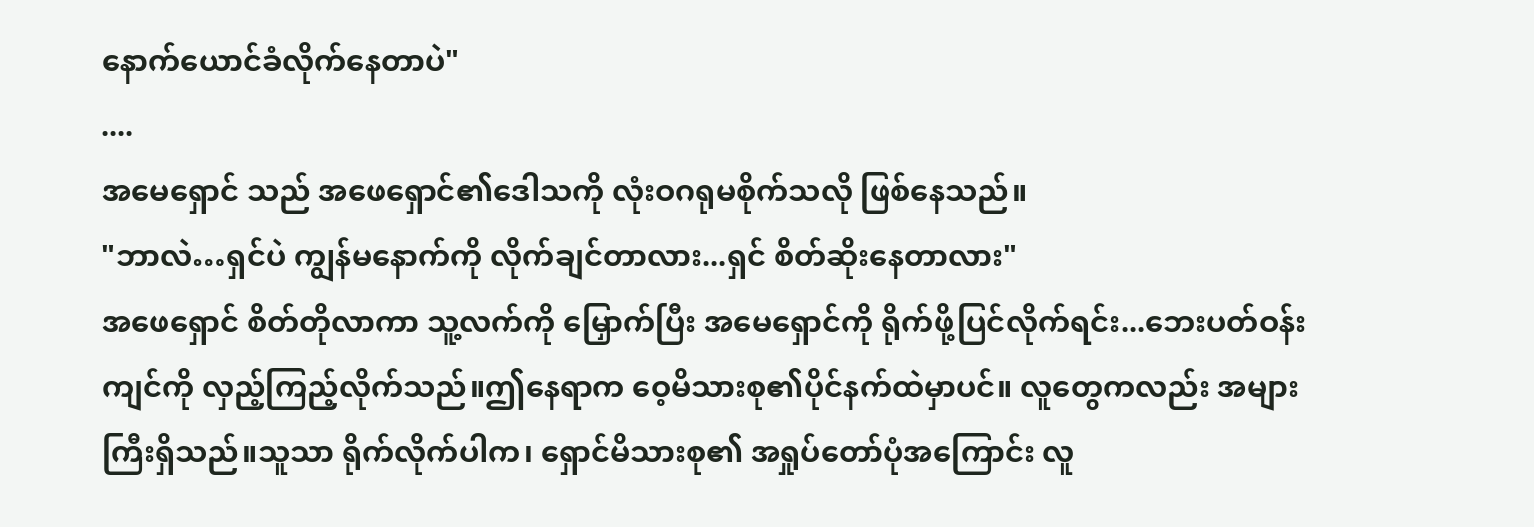နောက်ယောင်ခံလိုက်နေတာပဲ"
....
အမေရှောင် သည် အဖေရှောင်၏ဒေါသကို လုံးဝဂရုမစိုက်သလို ဖြစ်နေသည်။
"ဘာလဲ…ရှင်ပဲ ကျွန်မနောက်ကို လိုက်ချင်တာလား...ရှင် စိတ်ဆိုးနေတာလား"
အဖေရှောင် စိတ်တိုလာကာ သူ့လက်ကို မြှောက်ပြီး အမေရှောင်ကို ရိုက်ဖို့ပြင်လိုက်ရင်း...ဘေးပတ်ဝန်းကျင်ကို လှည့်ကြည့်လိုက်သည်။ဤနေရာက ဝေ့မိသားစု၏ပိုင်နက်ထဲမှာပင်။ လူတွေကလည်း အများကြီးရှိသည်။သူသာ ရိုက်လိုက်ပါက၊ ရှောင်မိသားစု၏ အရှုပ်တော်ပုံအကြောင်း လူ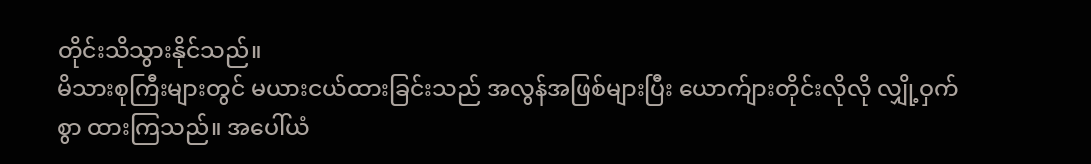တိုင်းသိသွားနိုင်သည်။
မိသားစုကြီးများတွင် မယားငယ်ထားခြင်းသည် အလွန်အဖြစ်များပြီး ယောက်ျားတိုင်းလိုလို လျှို့ဝှက်စွာ ထားကြသည်။ အပေါ်ယံ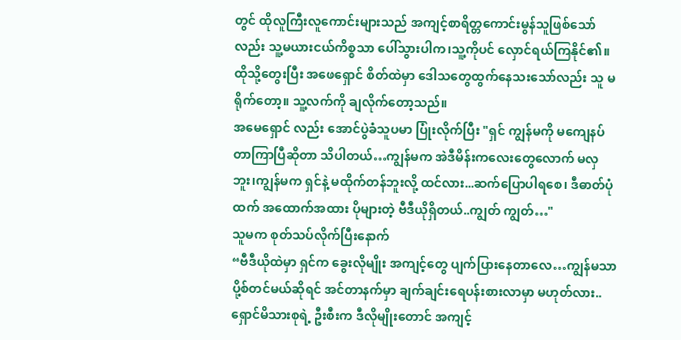တွင် ထိုလူကြီးလူကောင်းများသည် အကျင့်စာရိတ္တကောင်းမွန်သူဖြစ်သော်လည်း သူ့မယားငယ်ကိစ္စသာ ပေါ်သွားပါက၊သူ့ကိုပင် လှောင်ရယ်ကြနိုင်၏။ထိုသို့တွေးပြီး အဖေရှောင် စိတ်ထဲမှာ ဒေါသတွေထွက်နေသးသော်လည်း သူ မရိုက်တော့။ သူ့လက်ကို ချလိုက်တော့သည်။
အမေရှောင် လည်း အောင်ပွဲခံသူပမာ ပြုံးလိုက်ပြီး "ရှင် ကျွန်မကို မကျေနပ်တာကြာပြီဆိုတာ သိပါတယ်…ကျွန်မက အဲဒီမိန်းကလေးတွေလောက် မလှဘူး၊ကျွန်မက ရှင်နဲ့ မထိုက်တန်ဘူးလို့ ထင်လား...ဆက်ပြောပါရစေ၊ ဒီဓာတ်ပုံထက် အထောက်အထား ပိုများတဲ့ ဗီဒီယိုရှိတယ်..ကျွတ် ကျွတ်…"
သူမက စုတ်သပ်လိုက်ပြီးနောက်
“ဗီဒီယိုထဲမှာ ရှင်က ခွေးလိုမျိုး အကျင့်တွေ ပျက်ပြားနေတာလေ…ကျွန်မသာ ပို့စ်တင်မယ်ဆိုရင် အင်တာနက်မှာ ချက်ချင်းရေပန်းစားလာမှာ မဟုတ်လား.. ရှောင်မိသားစုရဲ့ ဦးစီးက ဒီလိုမျိုးတောင် အကျင့်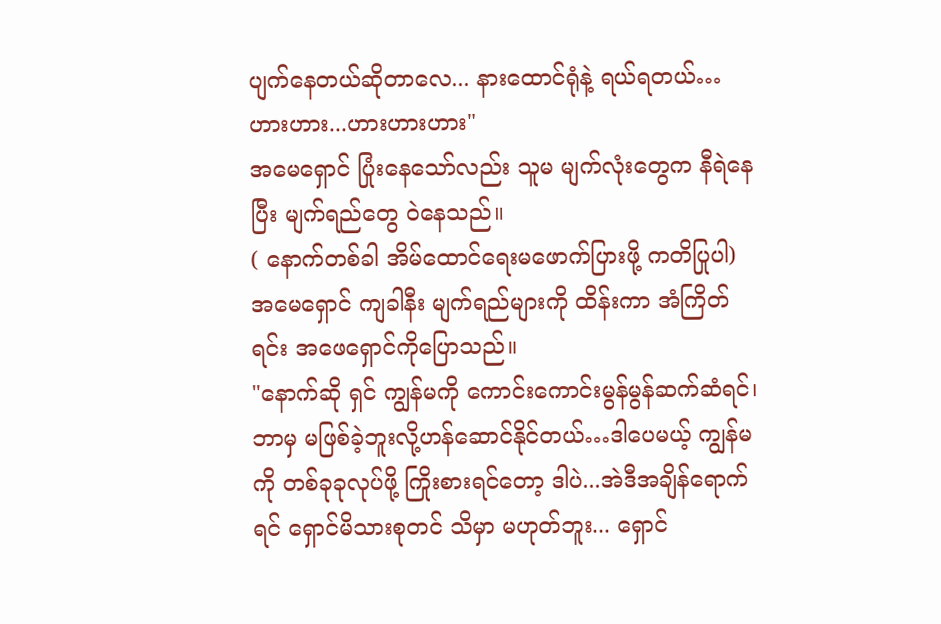ပျက်နေတယ်ဆိုတာလေ... နားထောင်ရုံနဲ့ ရယ်ရတယ်… ဟားဟား...ဟားဟားဟား"
အမေရှောင် ပြုံးနေသော်လည်း သူမ မျက်လုံးတွေက နီရဲနေပြီး မျက်ရည်တွေ ဝဲနေသည်။
( နောက်တစ်ခါ အိမ်ထောင်ရေးမဖောက်ပြားဖို့ ကတိပြုပါ)
အမေရှောင် ကျခါနီး မျက်ရည်များကို ထိန်းကာ အံကြိတ်ရင်း အဖေရှောင်ကိုပြောသည်။
"နောက်ဆို ရှင် ကျွန်မကို ကောင်းကောင်းမွန်မွန်ဆက်ဆံရင်၊ ဘာမှ မဖြစ်ခဲ့ဘူးလို့ဟန်ဆောင်နိုင်တယ်…ဒါပေမယ့် ကျွန်မကို တစ်ခုခုလုပ်ဖို့ ကြိုးစားရင်တော့ ဒါပဲ...အဲဒီအချိန်ရောက်ရင် ရှောင်မိသားစုတင် သိမှာ မဟုတ်ဘူး... ရှောင်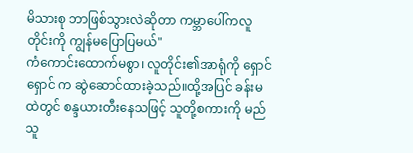မိသားစု ဘာဖြစ်သွားလဲဆိုတာ ကမ္ဘာပေါ်ကလူတိုင်းကို ကျွန်မပြောပြမယ်"
ကံကောင်းထောက်မစွာ၊ လူတိုင်း၏အာရုံကို ရှောင်ရှောင် က ဆွဲဆောင်ထားခဲ့သည်။ထို့အပြင် ခန်းမထဲတွင် စန္ဒယားတီးနေသဖြင့် သူတို့စကားကို မည်သူ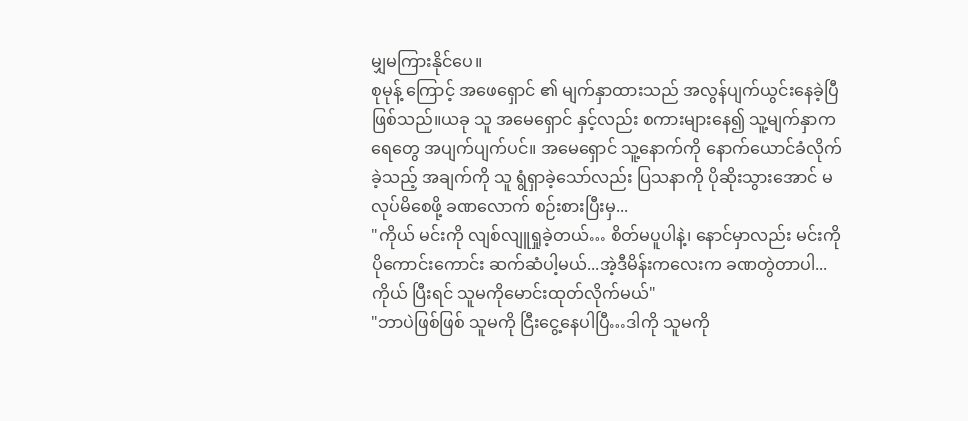မျှမကြားနိုင်ပေ။
စုမုန့် ကြောင့် အဖေရှောင် ၏ မျက်နှာထားသည် အလွန်ပျက်ယွင်းနေခဲ့ပြီဖြစ်သည်။ယခု သူ အမေရှောင် နှင့်လည်း စကားများနေ၍ သူ့မျက်နှာက ရေတွေ အပျက်ပျက်ပင်။ အမေရှောင် သူ့နောက်ကို နောက်ယောင်ခံလိုက်ခဲ့သည့် အချက်ကို သူ ရွံရှာခဲ့သော်လည်း ပြသနာကို ပိုဆိုးသွားအောင် မလုပ်မိစေဖို့ ခဏလောက် စဉ်းစားပြီးမှ...
"ကိုယ် မင်းကို လျစ်လျူရှုခဲ့တယ်… စိတ်မပူပါနဲ့၊ နောင်မှာလည်း မင်းကို ပိုကောင်းကောင်း ဆက်ဆံပါ့မယ်...အဲ့ဒီမိန်းကလေးက ခဏတွဲတာပါ...ကိုယ် ပြီးရင် သူမကိုမောင်းထုတ်လိုက်မယ်"
"ဘာပဲဖြစ်ဖြစ် သူမကို ငြီးငွေ့နေပါပြီ…ဒါကို သူမကို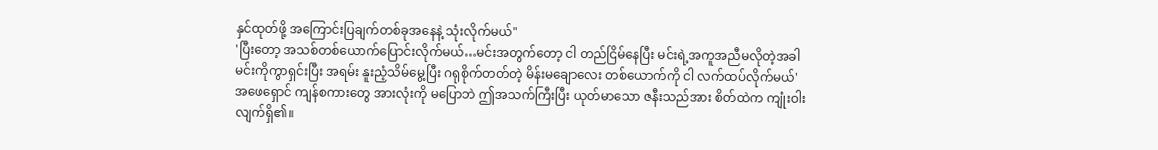နှင်ထုတ်ဖို့ အကြောင်းပြချက်တစ်ခုအနေနဲ့ သုံးလိုက်မယ်"
'ပြီးတော့ အသစ်တစ်ယောက်ပြောင်းလိုက်မယ်…မင်းအတွက်တော့ ငါ တည်ငြိမ်နေပြီး မင်းရဲ့အကူအညီမလိုတဲ့အခါ မင်းကိုကွာရှင်းပြီး အရမ်း နူးညံ့သိမ်မွေ့ပြီး ဂရုစိုက်တတ်တဲ့ မိန်းမချောလေး တစ်ယောက်ကို ငါ လက်ထပ်လိုက်မယ်'
အဖေရှောင် ကျန်စကားတွေ အားလုံးကို မပြောဘဲ ဤအသက်ကြီးပြီး ယုတ်မာသော ဇနီးသည်အား စိတ်ထဲက ကျုံးဝါးလျက်ရှိ၏။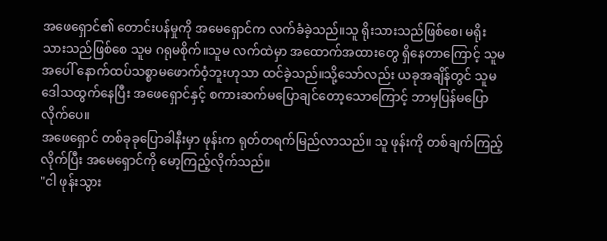အဖေရှောင်၏ တောင်းပန်မှုကို အမေရှောင်က လက်ခံခဲ့သည်။သူ ရိုးသားသည်ဖြစ်စေ၊ မရိုးသားသည်ဖြစ်စေ သူမ ဂရုမစိုက်။သူမ လက်ထဲမှာ အထောက်အထားတွေ ရှိနေတာကြောင့် သူမအပေါ် နောက်ထပ်သစ္စာမဖောက်ဝံ့ဘူးဟုသာ ထင်ခဲ့သည်။သို့သော်လည်း ယခုအချိန်တွင် သူမ ဒေါသထွက်နေပြီး အဖေရှောင်နှင့် စကားဆက်မပြောချင်တော့သောကြောင့် ဘာမှပြန်မပြောလိုက်ပေ။
အဖေရှောင် တစ်ခုခုပြောခါနီးမှာ ဖုန်းက ရုတ်တရက်မြည်လာသည်။ သူ ဖုန်းကို တစ်ချက်ကြည့်လိုက်ပြီး အမေရှောင်ကို မော့ကြည့်လိုက်သည်။
"ငါ ဖုန်းသွား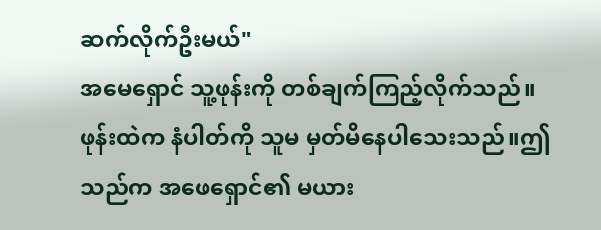ဆက်လိုက်ဦးမယ်"
အမေရှောင် သူ့ဖုန်းကို တစ်ချက်ကြည့်လိုက်သည်။ဖုန်းထဲက နံပါတ်ကို သူမ မှတ်မိနေပါသေးသည်။ဤသည်က အဖေရှောင်၏ မယား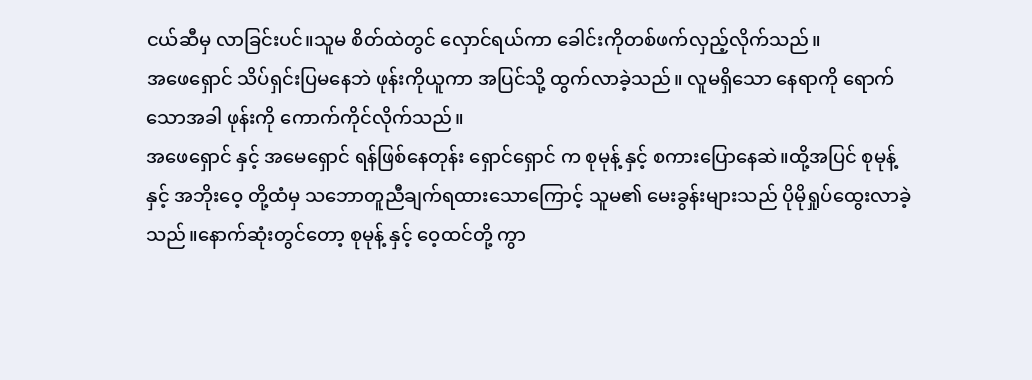ငယ်ဆီမှ လာခြင်းပင်။သူမ စိတ်ထဲတွင် လှောင်ရယ်ကာ ခေါင်းကိုတစ်ဖက်လှည့်လိုက်သည်။
အဖေရှောင် သိပ်ရှင်းပြမနေဘဲ ဖုန်းကိုယူကာ အပြင်သို့ ထွက်လာခဲ့သည်။ လူမရှိသော နေရာကို ရောက်သောအခါ ဖုန်းကို ကောက်ကိုင်လိုက်သည်။
အဖေရှောင် နှင့် အမေရှောင် ရန်ဖြစ်နေတုန်း ရှောင်ရှောင် က စုမုန့် နှင့် စကားပြောနေဆဲ။ထို့အပြင် စုမုန့် နှင့် အဘိုးဝေ့ တို့ထံမှ သဘောတူညီချက်ရထားသောကြောင့် သူမ၏ မေးခွန်းများသည် ပိုမိုရှုပ်ထွေးလာခဲ့သည်။နောက်ဆုံးတွင်တော့ စုမုန့် နှင့် ဝေ့ထင်တို့ ကွာ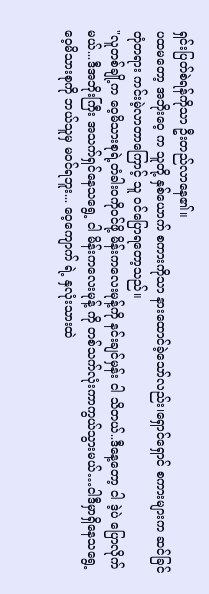ရှင်းပြတ်စဲရန်ကိုသာ ဦးတည်လာနေ၏။
ပထမတော့ အဘိုးဝေ့ က သူတို့ နှစ်ယောက် စကားကိုသာ နားထောင်ခဲ့သော်လည်း၊ရှောင်ရှောင် စကားများက ဆင်ခြင်တုံတရား ကင်းမဲ့လာတာကြောင့် သူ ဝင်ပြောရတော့သည်။
"လူတစ်ချို့က ဝေ့မိသားစုရဲ့တံခါးဝကိုဝင်ဖို့ မိန်းကလေးမုန့်ကို နင်းချင်မှန်း ငါ သိတယ်..ဒီနေ့တော့ ငါ ဒဲ့ပဲ ပြောလိုက်မယ်...ဒီအဘိုးကြီး အသက်ရှင်နေသရွေ့ ငါ မိန်းကလေးမုန့် ကို တစ်သက်လုံးကာကွယ်သွားမယ်…ငါဒီမှာရှိနေသရွေ့ ဝေ့မိသားစုကို ဘယ်သူမှ မဝင်ရဘူး... ဝေ့ကျောက် ရဲ့ နှလုံးသားထဲ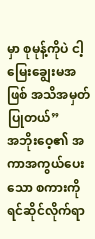မှာ စုမုန့်ကိုပဲ ငါ့မြေးချွေးမအဖြစ် အသိအမှတ်ပြုတယ်”
အဘိုးဝေ့၏ အကာအကွယ်ပေးသော စကားကို ရင်ဆိုင်လိုက်ရာ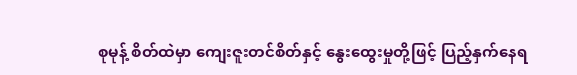စုမုန့် စိတ်ထဲမှာ ကျေးဇူးတင်စိတ်နှင့် နွေးထွေးမှုတို့ဖြင့် ပြည့်နှက်နေရ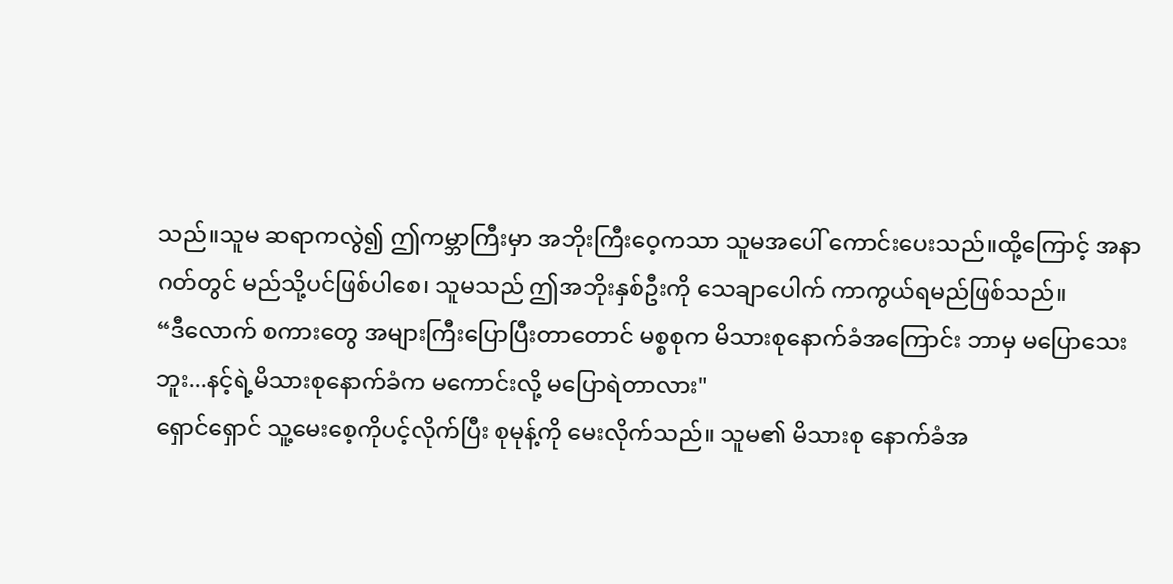သည်။သူမ ဆရာကလွဲ၍ ဤကမ္ဘာကြီးမှာ အဘိုးကြီးဝေ့ကသာ သူမအပေါ် ကောင်းပေးသည်။ထို့ကြောင့် အနာဂတ်တွင် မည်သို့ပင်ဖြစ်ပါစေ၊ သူမသည် ဤအဘိုးနှစ်ဦးကို သေချာပေါက် ကာကွယ်ရမည်ဖြစ်သည်။
“ဒီလောက် စကားတွေ အများကြီးပြောပြီးတာတောင် မစ္စစုက မိသားစုနောက်ခံအကြောင်း ဘာမှ မပြောသေးဘူး...နင့်ရဲ့မိသားစုနောက်ခံက မကောင်းလို့ မပြောရဲတာလား"
ရှောင်ရှောင် သူ့မေးစေ့ကိုပင့်လိုက်ပြီး စုမုန့်ကို မေးလိုက်သည်။ သူမ၏ မိသားစု နောက်ခံအ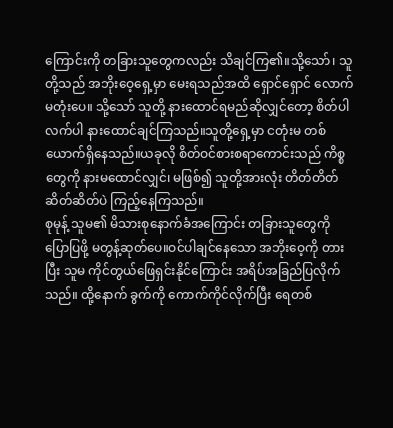ကြောင်းကို တခြားသူတွေကလည်း သိချင်ကြ၏။သို့သော်၊ သူတို့သည် အဘိုးဝေ့ရှေ့မှာ မေးရသည်အထိ ရှောင်ရှောင် လောက် မတုံးပေ။ သို့သော် သူတို့ နားထောင်ရမည်ဆိုလျှင်တော့ စိတ်ပါလက်ပါ နားထောင်ချင်ကြသည်။သူတို့ရှေ့မှာ ငတုံးမ တစ်ယောက်ရှိနေသည်။ယခုလို စိတ်ဝင်စားစရာကောင်းသည် ကိစ္စတွေကို နားမထောင်လျှင်၊ မဖြစ်၍ သူတို့အားလုံး တိတ်တိတ်ဆိတ်ဆိတ်ပဲ ကြည့်နေကြသည်။
စုမုန့် သူမ၏ မိသားစုနောက်ခံအကြောင်း တခြားသူတွေကို ပြောပြဖို့ မတွန့်ဆုတ်ပေ။ဝင်ပါချင်နေသော အဘိုးဝေ့ကို တားပြီး သူမ ကိုင်တွယ်ဖြေရှင်းနိုင်ကြောင်း အရိပ်အခြည်ပြလိုက်သည်။ ထို့နောက် ခွက်ကို ကောက်ကိုင်လိုက်ပြီး ရေတစ်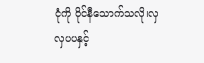ငုံကို ဝိုင်နီသောက်သလို၊လှလှပပနှင့်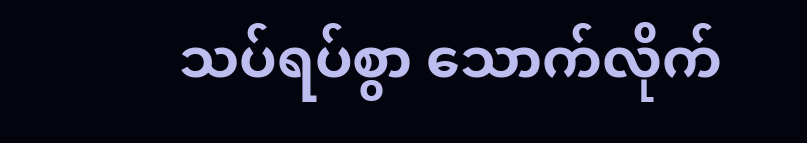သပ်ရပ်စွာ သောက်လိုက်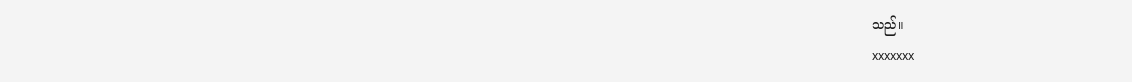သည်။
xxxxxxx